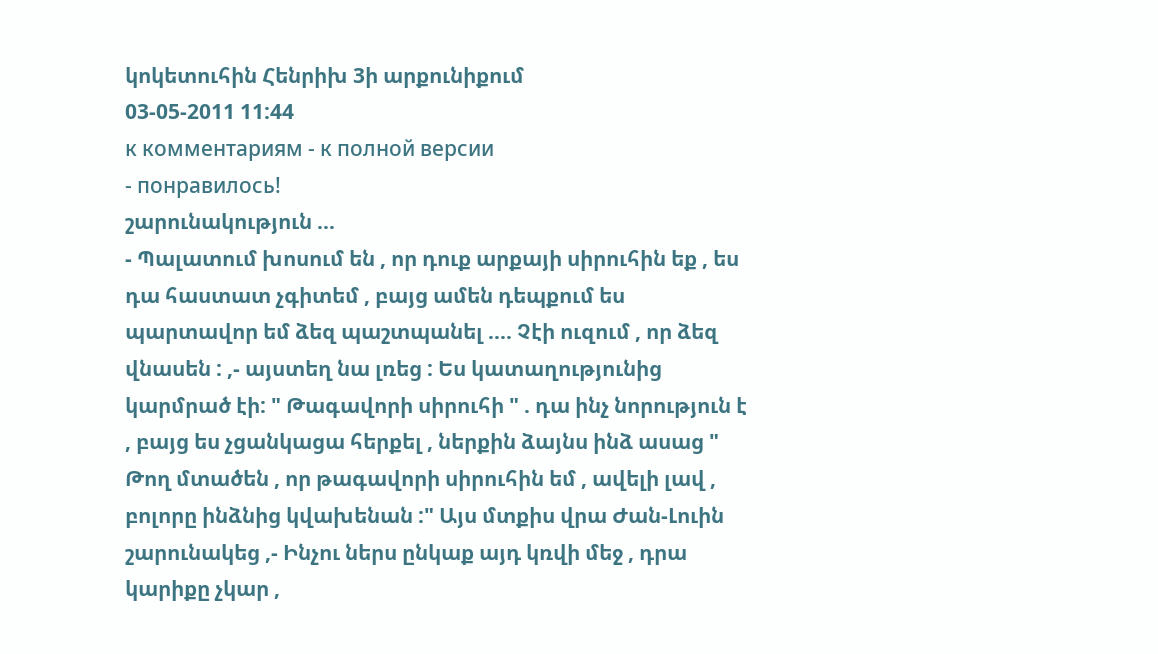կոկետուհին Հենրիխ 3ի արքունիքում
03-05-2011 11:44
к комментариям - к полной версии
- понравилось!
շարունակություն ...
- Պալատում խոսում են , որ դուք արքայի սիրուհին եք , ես դա հաստատ չգիտեմ , բայց ամեն դեպքում ես պարտավոր եմ ձեզ պաշտպանել .... Չէի ուզում , որ ձեզ վնասեն : ,- այստեղ նա լռեց : Ես կատաղությունից կարմրած էի: " Թագավորի սիրուհի " . դա ինչ նորություն է , բայց ես չցանկացա հերքել , ներքին ձայնս ինձ ասաց " Թող մտածեն , որ թագավորի սիրուհին եմ , ավելի լավ , բոլորը ինձնից կվախենան :" Այս մտքիս վրա Ժան-Լուին շարունակեց ,- Ինչու ներս ընկաք այդ կռվի մեջ , դրա կարիքը չկար ,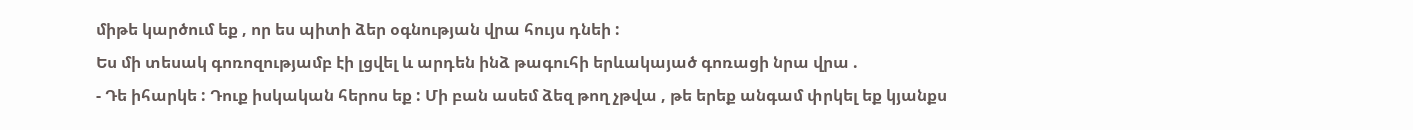միթե կարծում եք , որ ես պիտի ձեր օգնության վրա հույս դնեի :
Ես մի տեսակ գոռոզությամբ էի լցվել և արդեն ինձ թագուհի երևակայած գոռացի նրա վրա .
- Դե իհարկե : Դուք իսկական հերոս եք : Մի բան ասեմ ձեզ թող չթվա , թե երեք անգամ փրկել եք կյանքս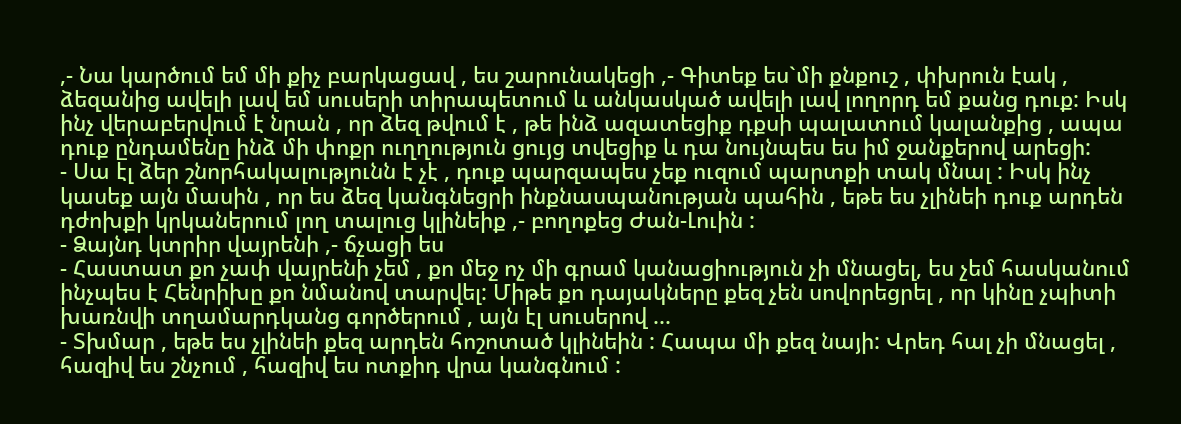,- Նա կարծում եմ մի քիչ բարկացավ , ես շարունակեցի ,- Գիտեք ես`մի քնքուշ , փխրուն էակ , ձեզանից ավելի լավ եմ սուսերի տիրապետում և անկասկած ավելի լավ լողորդ եմ քանց դուք: Իսկ ինչ վերաբերվում է նրան , որ ձեզ թվում է , թե ինձ ազատեցիք դքսի պալատում կալանքից , ապա դուք ընդամենը ինձ մի փոքր ուղղություն ցույց տվեցիք և դա նույնպես ես իմ ջանքերով արեցի:
- Սա էլ ձեր շնորհակալությունն է չէ , դուք պարզապես չեք ուզում պարտքի տակ մնալ : Իսկ ինչ կասեք այն մասին , որ ես ձեզ կանգնեցրի ինքնասպանության պահին , եթե ես չլինեի դուք արդեն դժոխքի կրկաներում լող տալուց կլինեիք ,- բողոքեց Ժան-Լուին :
- Ձայնդ կտրիր վայրենի ,- ճչացի ես
- Հաստատ քո չափ վայրենի չեմ , քո մեջ ոչ մի գրամ կանացիություն չի մնացել, ես չեմ հասկանում ինչպես է Հենրիխը քո նմանով տարվել: Միթե քո դայակները քեզ չեն սովորեցրել , որ կինը չպիտի խառնվի տղամարդկանց գործերում , այն էլ սուսերով ...
- Տխմար , եթե ես չլինեի քեզ արդեն հոշոտած կլինեին : Հապա մի քեզ նայի: Վրեդ հալ չի մնացել , հազիվ ես շնչում , հազիվ ես ոտքիդ վրա կանգնում :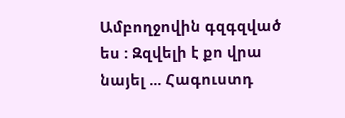Ամբողջովին գզգզված ես : Զզվելի է քո վրա նայել ... Հագուստդ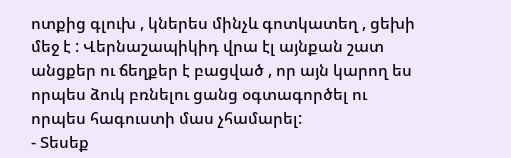ոտքից գլուխ , կներես մինչև գոտկատեղ , ցեխի մեջ է : Վերնաշապիկիդ վրա էլ այնքան շատ անցքեր ու ճեղքեր է բացված , որ այն կարող ես որպես ձուկ բռնելու ցանց օգտագործել ու որպես հագուստի մաս չհամարել:
- Տեսեք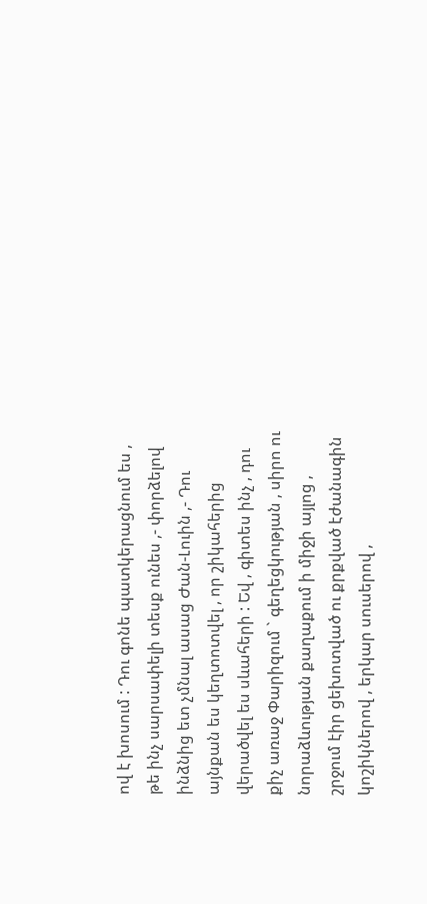ով է խոսում : Դու գոնե պատկերացնում ես , թե ինչ սարսափելի տեսք ունես ,- փորձելով ինձնից ետ չմնալ ասաց Ժան-Լուին ,- Դու այնքան ես կեղտոտվել , որ շիկահերից վերածվել ես սևահերի : Եվ , գիտես ինչ , դու քիչ առաջ Փարիզում ` գեղեցկության , սիրո ու նորաձևության քաղաքում ի միջի այլոց , շրջում էիր ցեխոտված ու քրքված էժանագին կոշիկներով , երկար սուսերով ,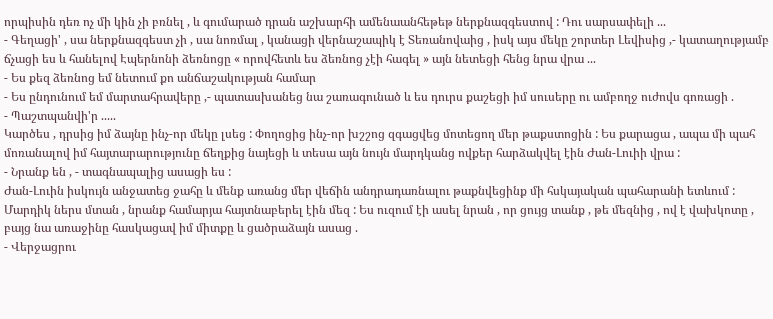որպիսին դեռ ոչ մի կին չի բռնել , և գումարած դրան աշխարհի ամենաանհեթեթ ներքնազգեստով : Դու սարսափելի ...
- Գեղացի' , սա ներքնազգեստ չի , սա նոռմալ , կանացի վերնաշապիկ է Տեռանովաից , իսկ այս մեկը շորտեր Լեվիսից ,- կատաղությամբ ճչացի ես և հանելով Էպերնոնի ձեռնոցը « որովհետև ես ձեռնոց չէի հագել » այն նետեցի հենց նրա վրա ...
- Ես քեզ ձեռնոց եմ նետում քո անճաշակության համար
- Ես ընդունում եմ մարտահրավերը ,- պատասխանեց նա շառագունած և ես դուրս քաշեցի իմ սուսերը ու ամբողջ ուժովս գոռացի .
- Պաշտպանվի'ր .....
Կարծես , դրսից իմ ձայնը ինչ-որ մեկը լսեց : Փողոցից ինչ-որ խշշոց զգացվեց մոտեցող մեր թաքստոցին : Ես քարացա , ապա մի պահ մոռանալով իմ հայտարարությունը ճեղքից նայեցի և տեսա այն նույն մարդկանց ովքեր հարձակվել էին Ժան-Լուիի վրա :
- Նրանք են , - տագնապալից ասացի ես :
Ժան-Լուին իսկույն անջատեց ջահը և մենք առանց մեր վեճին անդրադառնալու թաքնվեցինք մի հսկայական պահարանի ետևում : Մարդիկ ներս մտան , նրանք համարյա հայտնաբերել էին մեզ : Ես ուզում էի ասել նրան , որ ցույց տանք , թե մեզնից , ով է վախկոտը , բայց նա առաջինը հասկացավ իմ միտքը և ցածրաձայն ասաց .
- Վերջացրու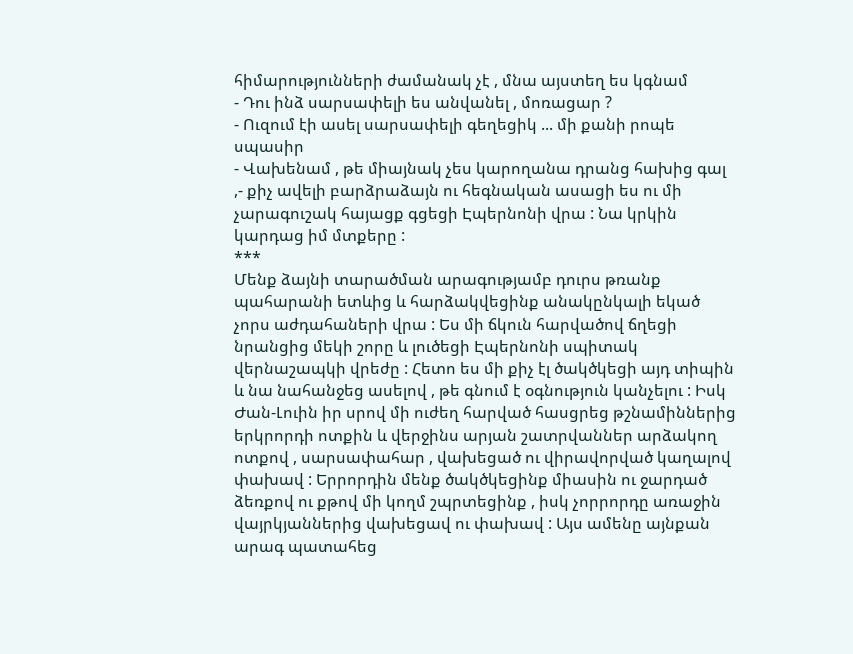հիմարությունների ժամանակ չէ , մնա այստեղ ես կգնամ
- Դու ինձ սարսափելի ես անվանել , մոռացար ?
- Ուզում էի ասել սարսափելի գեղեցիկ ... մի քանի րոպե սպասիր
- Վախենամ , թե միայնակ չես կարողանա դրանց հախից գալ ,- քիչ ավելի բարձրաձայն ու հեգնական ասացի ես ու մի չարագուշակ հայացք գցեցի Էպերնոնի վրա : Նա կրկին կարդաց իմ մտքերը :
***
Մենք ձայնի տարածման արագությամբ դուրս թռանք պահարանի ետևից և հարձակվեցինք անակընկալի եկած չորս աժդահաների վրա : Ես մի ճկուն հարվածով ճղեցի նրանցից մեկի շորը և լուծեցի Էպերնոնի սպիտակ վերնաշապկի վրեժը : Հետո ես մի քիչ էլ ծակծկեցի այդ տիպին և նա նահանջեց ասելով , թե գնում է օգնություն կանչելու : Իսկ Ժան-Լուին իր սրով մի ուժեղ հարված հասցրեց թշնամիններից երկրորդի ոտքին և վերջինս արյան շատրվաններ արձակող ոտքով , սարսափահար , վախեցած ու վիրավորված կաղալով փախավ : Երրորդին մենք ծակծկեցինք միասին ու ջարդած ձեռքով ու քթով մի կողմ շպրտեցինք , իսկ չորրորդը առաջին վայրկյաններից վախեցավ ու փախավ : Այս ամենը այնքան արագ պատահեց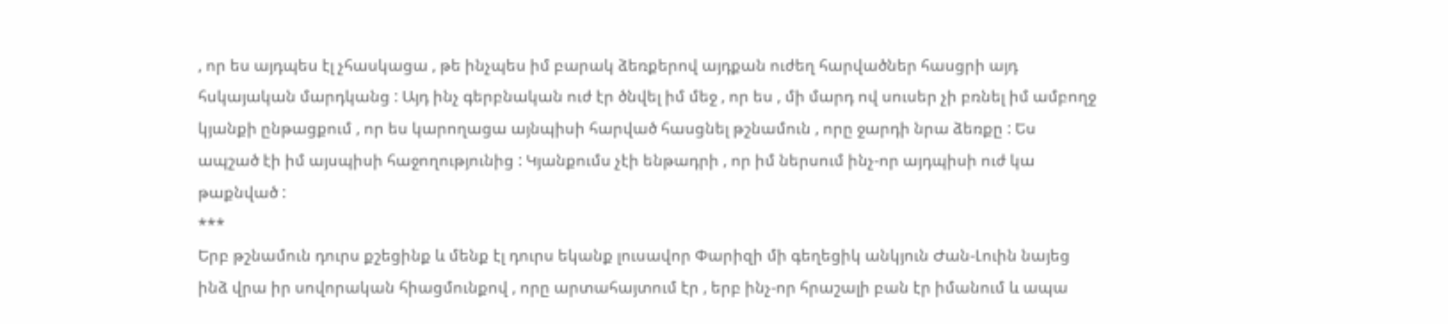, որ ես այդպես էլ չհասկացա , թե ինչպես իմ բարակ ձեռքերով այդքան ուժեղ հարվածներ հասցրի այդ հսկայական մարդկանց : Այդ ինչ գերբնական ուժ էր ծնվել իմ մեջ , որ ես , մի մարդ ով սուսեր չի բռնել իմ ամբողջ կյանքի ընթացքում , որ ես կարողացա այնպիսի հարված հասցնել թշնամուն , որը ջարդի նրա ձեռքը : Ես ապշած էի իմ այսպիսի հաջողությունից : Կյանքումս չէի ենթադրի , որ իմ ներսում ինչ-որ այդպիսի ուժ կա թաքնված :
***
Երբ թշնամուն դուրս քշեցինք և մենք էլ դուրս եկանք լուսավոր Փարիզի մի գեղեցիկ անկյուն Ժան-Լուին նայեց ինձ վրա իր սովորական հիացմունքով , որը արտահայտում էր , երբ ինչ-որ հրաշալի բան էր իմանում և ապա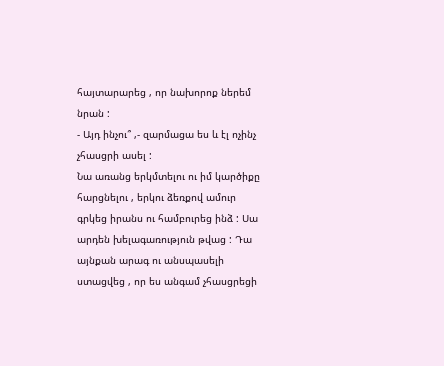հայտարարեց , որ նախորոք ներեմ նրան :
- Այդ ինչու՞ ,- զարմացա ես և էլ ոչինչ չհասցրի ասել :
Նա առանց երկմտելու ու իմ կարծիքը հարցնելու , երկու ձեռքով ամուր գրկեց իրանս ու համբուրեց ինձ : Սա արդեն խելագառություն թվաց : Դա այնքան արագ ու անսպասելի ստացվեց , որ ես անգամ չհասցրեցի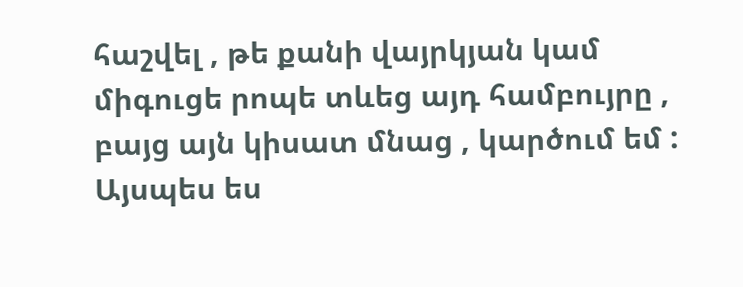հաշվել , թե քանի վայրկյան կամ միգուցե րոպե տևեց այդ համբույրը , բայց այն կիսատ մնաց , կարծում եմ : Այսպես ես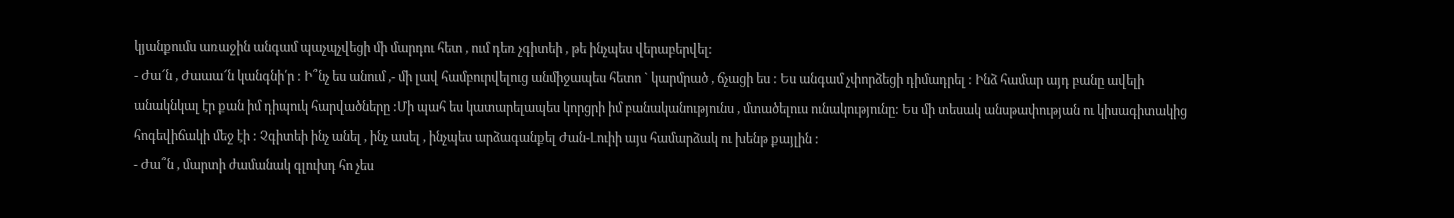կյանքումս առաջին անգամ պաչպչվեցի մի մարդու հետ , ում դեռ չգիտեի , թե ինչպես վերաբերվել:
- Ժա՜ն , Ժաաա՜ն կանգնի՛ր : Ի՞նչ ես անում ,- մի լավ համբուրվելուց անմիջապես հետո ` կարմրած , ճչացի ես : Ես անգամ չփորձեցի դիմադրել : Ինձ համար այդ բանը ավելի անակնկալ էր քան իմ դիպուկ հարվածները :Մի պահ ես կատարելապես կորցրի իմ բանականությունս , մտածելուս ունակությունը: Ես մի տեսակ անսթափության ու կիսագիտակից հոգեվիճակի մեջ էի : Չգիտեի ինչ անել , ինչ ասել , ինչպես արձագանքել Ժան-Լուիի այս համարձակ ու խենթ քայլին :
- Ժա՞ն , մարտի ժամանակ գլուխդ հո չես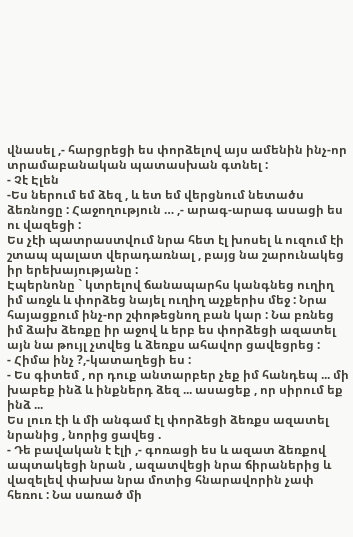վնասել ,- հարցրեցի ես փորձելով այս ամենին ինչ-որ տրամաբանական պատասխան գտնել :
- Չէ Էլեն
-Ես ներում եմ ձեզ , և ետ եմ վերցնում նետածս ձեռնոցը : Հաջողություն … ,- արագ-արագ ասացի ես ու վազեցի :
Ես չէի պատրաստվում նրա հետ էլ խոսել և ուզում էի շտապ պալատ վերադառնալ , բայց նա շարունակեց իր երեխայությանը :
Էպերնոնը ` կտրելով ճանապարհս կանգնեց ուղիղ իմ առջև և փորձեց նայել ուղիղ աչքերիս մեջ : Նրա հայացքում ինչ-որ շփոթեցնող բան կար : Նա բռնեց իմ ձախ ձեռքը իր աջով և երբ ես փորձեցի ազատել այն նա թույլ չտվեց և ձեռքս ահավոր ցավեցրեց :
- Հիմա ինչ ?,-կատաղեցի ես :
- Ես գիտեմ , որ դուք անտարբեր չեք իմ հանդեպ ... մի խաբեք ինձ և ինքներդ ձեզ ... ասացեք , որ սիրում եք ինձ ...
Ես լուռ էի և մի անգամ էլ փորձեցի ձեռքս ազատել նրանից , նորից ցավեց .
- Դե բավական է էլի ,- գոռացի ես և ազատ ձեռքով ապտակեցի նրան , ազատվեցի նրա ճիրաներից և վազելեվ փախա նրա մոտից հնարավորին չափ հեռու : Նա սառած մի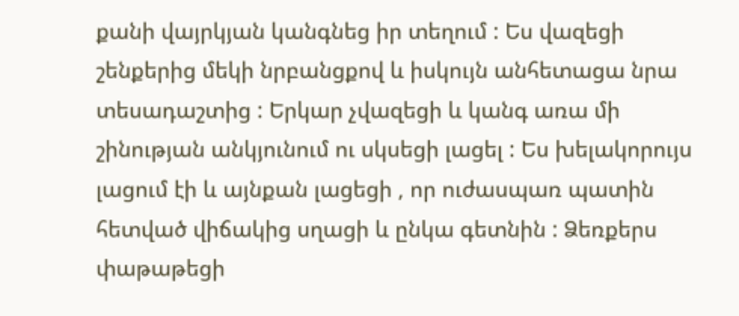քանի վայրկյան կանգնեց իր տեղում : Ես վազեցի շենքերից մեկի նրբանցքով և իսկույն անհետացա նրա տեսադաշտից : Երկար չվազեցի և կանգ առա մի շինության անկյունում ու սկսեցի լացել : Ես խելակորույս լացում էի և այնքան լացեցի , որ ուժասպառ պատին հետված վիճակից սղացի և ընկա գետնին : Ձեռքերս փաթաթեցի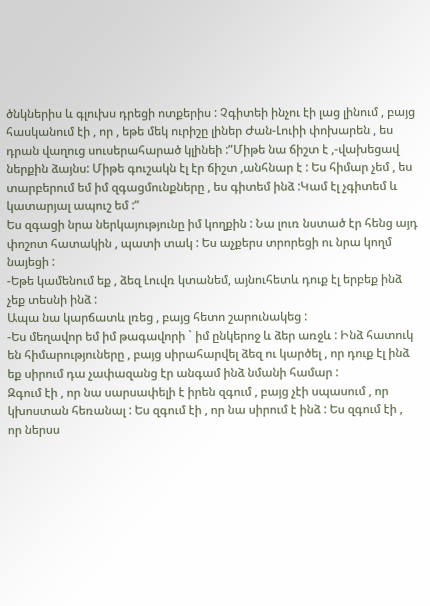ծնկներիս և գլուխս դրեցի ոտքերիս : Չգիտեի ինչու էի լաց լինում , բայց հասկանում էի , որ , եթե մեկ ուրիշը լիներ Ժան-Լուիի փոխարեն , ես դրան վաղուց սուսերահարած կլինեի :”Միթե նա ճիշտ է ,-վախեցավ ներքին ձայնս: Միթե գուշակն էլ էր ճիշտ ,անհնար է : Ես հիմար չեմ , ես տարբերում եմ իմ զգացմունքները , ես գիտեմ ինձ :Կամ էլ չգիտեմ և կատարյալ ապուշ եմ :”
Ես զգացի նրա ներկայությունը իմ կողքին : Նա լուռ նստած էր հենց այդ փոշոտ հատակին , պատի տակ : Ես աչքերս տրորեցի ու նրա կողմ նայեցի :
-Եթե կամենում եք , ձեզ Լուվռ կտանեմ, այնուհետև դուք էլ երբեք ինձ չեք տեսնի ինձ :
Ապա նա կարճատև լռեց , բայց հետո շարունակեց :
-Ես մեղավոր եմ իմ թագավորի ` իմ ընկերոջ և ձեր առջև : Ինձ հատուկ են հիմարություները , բայց սիրահարվել ձեզ ու կարծել , որ դուք էլ ինձ եք սիրում դա չափազանց էր անգամ ինձ նմանի համար :
Զգում էի , որ նա սարսափելի է իրեն զգում , բայց չէի սպասում , որ կխոստան հեռանալ : Ես զգում էի , որ նա սիրում է ինձ : Ես զգում էի , որ ներսս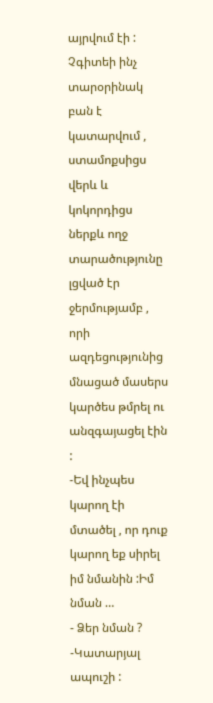այրվում էի : Չգիտեի ինչ տարօրինակ բան է կատարվում , ստամոքսիցս վերև և կոկորդիցս ներքև ողջ տարածությունը լցված էր ջերմությամբ , որի ազդեցությունից մնացած մասերս կարծես թմրել ու անզգայացել էին :
-Եվ ինչպես կարող էի մտածել , որ դուք կարող եք սիրել իմ նմանին :Իմ նման …
- Ձեր նման ?
-Կատարյալ ապուշի :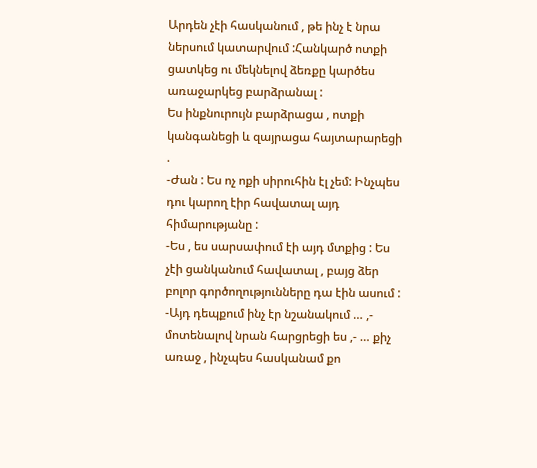Արդեն չէի հասկանում , թե ինչ է նրա ներսում կատարվում :Հանկարծ ոտքի ցատկեց ու մեկնելով ձեռքը կարծես առաջարկեց բարձրանալ :
Ես ինքնուրույն բարձրացա , ոտքի կանգանեցի և զայրացա հայտարարեցի .
-Ժան : Ես ոչ ոքի սիրուհին էլ չեմ: Ինչպես դու կարող էիր հավատալ այդ հիմարությանը :
-Ես , ես սարսափում էի այդ մտքից : Ես չէի ցանկանում հավատալ , բայց ձեր բոլոր գործողությունները դա էին ասում :
-Այդ դեպքում ինչ էր նշանակում … ,- մոտենալով նրան հարցրեցի ես ,- … քիչ առաջ , ինչպես հասկանամ քո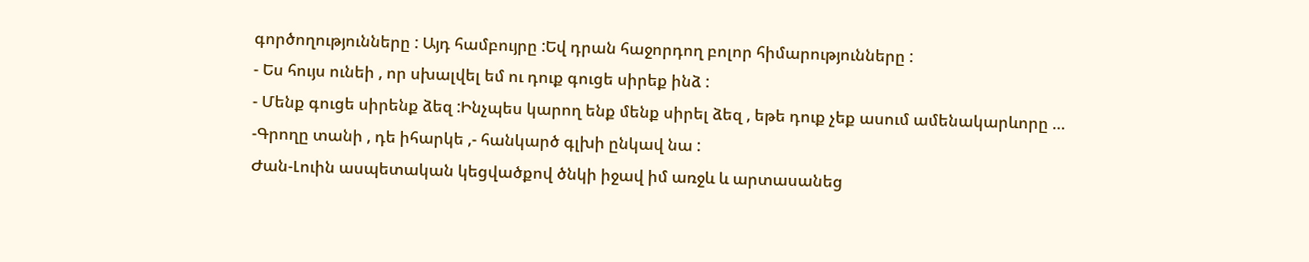գործողությունները : Այդ համբույրը :Եվ դրան հաջորդող բոլոր հիմարությունները :
- Ես հույս ունեի , որ սխալվել եմ ու դուք գուցե սիրեք ինձ :
- Մենք գուցե սիրենք ձեզ :Ինչպես կարող ենք մենք սիրել ձեզ , եթե դուք չեք ասում ամենակարևորը …
-Գրողը տանի , դե իհարկե ,- հանկարծ գլխի ընկավ նա :
Ժան-Լուին ասպետական կեցվածքով ծնկի իջավ իմ առջև և արտասանեց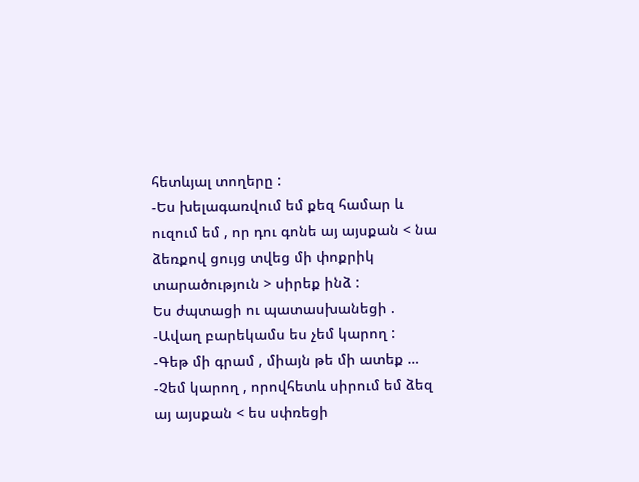հետևյալ տողերը :
-Ես խելագառվում եմ քեզ համար և ուզում եմ , որ դու գոնե այ այսքան < նա ձեռքով ցույց տվեց մի փոքրիկ տարածություն > սիրեք ինձ :
Ես ժպտացի ու պատասխանեցի .
-Ավաղ բարեկամս ես չեմ կարող :
-Գեթ մի գրամ , միայն թե մի ատեք …
-Չեմ կարող , որովհետև սիրում եմ ձեզ այ այսքան < ես սփռեցի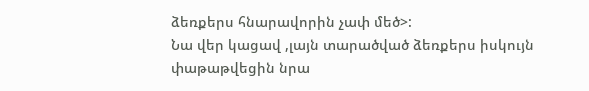ձեռքերս հնարավորին չափ մեծ>:
Նա վեր կացավ ,լայն տարածված ձեռքերս իսկույն փաթաթվեցին նրա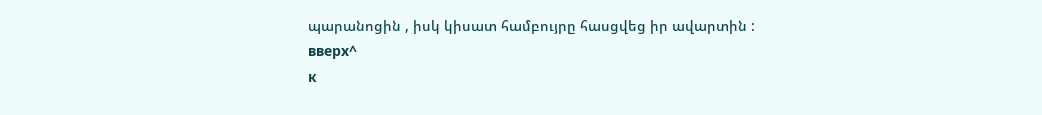պարանոցին , իսկ կիսատ համբույրը հասցվեց իր ավարտին :
вверх^
к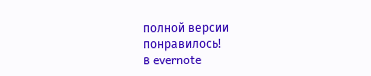полной версии
понравилось!
в evernote